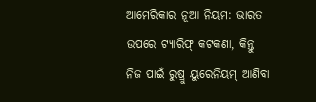ଆମେରିକାର ନୂଆ ନିୟମ: ଭାରତ ଉପରେ ଟ୍ୟାରିଫ୍ କଟକଣା, କିନ୍ତୁ ନିଜ ପାଇଁ ରୁଷ୍ରୁ ୟୁରେନିୟମ୍ ଆଣିବା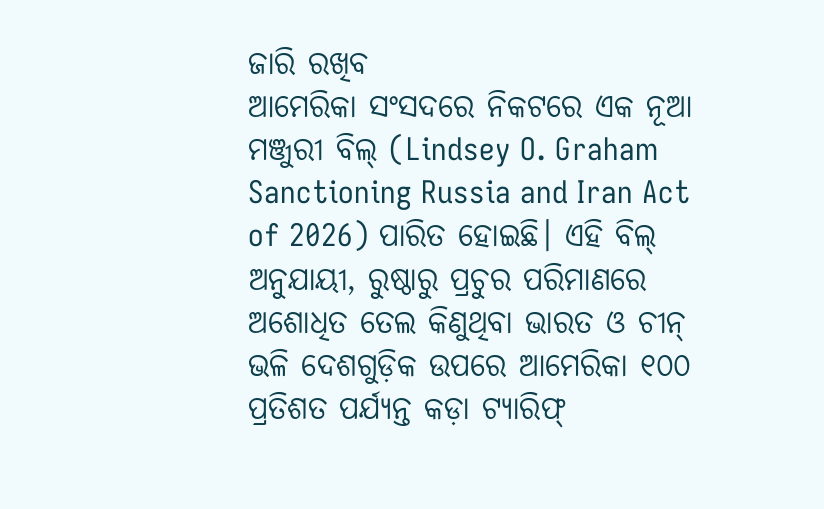ଜାରି ରଖିବ
ଆମେରିକା ସଂସଦରେ ନିକଟରେ ଏକ ନୂଆ ମଞ୍ଜୁରୀ ବିଲ୍ (Lindsey O. Graham Sanctioning Russia and Iran Act of 2026) ପାରିତ ହୋଇଛି। ଏହି ବିଲ୍ ଅନୁଯାୟୀ, ରୁଷ୍ଠାରୁ ପ୍ରଚୁର ପରିମାଣରେ ଅଶୋଧିତ ତେଲ କିଣୁଥିବା ଭାରତ ଓ ଚୀନ୍ ଭଳି ଦେଶଗୁଡ଼ିକ ଉପରେ ଆମେରିକା ୧୦୦ ପ୍ରତିଶତ ପର୍ଯ୍ୟନ୍ତ କଡ଼ା ଟ୍ୟାରିଫ୍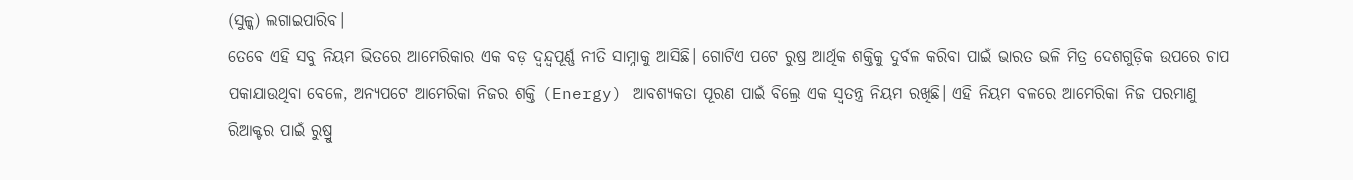(ସୁଳ୍କ) ଲଗାଇପାରିବ।
ତେବେ ଏହି ସବୁ ନିୟମ ଭିତରେ ଆମେରିକାର ଏକ ବଡ଼ ଦ୍ୱନ୍ଦ୍ୱପୂର୍ଣ୍ଣ ନୀତି ସାମ୍ନାକୁ ଆସିଛି। ଗୋଟିଏ ପଟେ ରୁଷ୍ର ଆର୍ଥିକ ଶକ୍ତିକୁ ଦୁର୍ବଳ କରିବା ପାଇଁ ଭାରତ ଭଳି ମିତ୍ର ଦେଶଗୁଡ଼ିକ ଉପରେ ଚାପ ପକାଯାଉଥିବା ବେଳେ, ଅନ୍ୟପଟେ ଆମେରିକା ନିଜର ଶକ୍ତି (Energy) ଆବଶ୍ୟକତା ପୂରଣ ପାଇଁ ବିଲ୍ରେ ଏକ ସ୍ୱତନ୍ତ୍ର ନିୟମ ରଖିଛି। ଏହି ନିୟମ ବଳରେ ଆମେରିକା ନିଜ ପରମାଣୁ ରିଆକ୍ଟର ପାଇଁ ରୁଷ୍ରୁ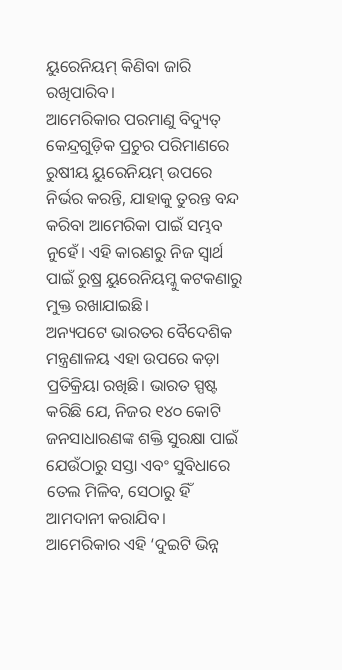ୟୁରେନିୟମ୍ କିଣିବା ଜାରି ରଖିପାରିବ।
ଆମେରିକାର ପରମାଣୁ ବିଦ୍ୟୁତ୍ କେନ୍ଦ୍ରଗୁଡ଼ିକ ପ୍ରଚୁର ପରିମାଣରେ ରୁଷୀୟ ୟୁରେନିୟମ୍ ଉପରେ ନିର୍ଭର କରନ୍ତି, ଯାହାକୁ ତୁରନ୍ତ ବନ୍ଦ କରିବା ଆମେରିକା ପାଇଁ ସମ୍ଭବ ନୁହେଁ। ଏହି କାରଣରୁ ନିଜ ସ୍ୱାର୍ଥ ପାଇଁ ରୁଷ୍ର ୟୁରେନିୟମ୍କୁ କଟକଣାରୁ ମୁକ୍ତ ରଖାଯାଇଛି।
ଅନ୍ୟପଟେ ଭାରତର ବୈଦେଶିକ ମନ୍ତ୍ରଣାଳୟ ଏହା ଉପରେ କଡ଼ା ପ୍ରତିକ୍ରିୟା ରଖିଛି। ଭାରତ ସ୍ପଷ୍ଟ କରିଛି ଯେ, ନିଜର ୧୪୦ କୋଟି ଜନସାଧାରଣଙ୍କ ଶକ୍ତି ସୁରକ୍ଷା ପାଇଁ ଯେଉଁଠାରୁ ସସ୍ତା ଏବଂ ସୁବିଧାରେ ତେଲ ମିଳିବ, ସେଠାରୁ ହିଁ ଆମଦାନୀ କରାଯିବ।
ଆମେରିକାର ଏହି ‘ଦୁଇଟି ଭିନ୍ନ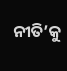ନୀତି’କୁ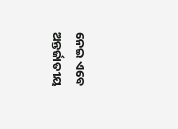ନେଇ ଏବେ ଅନ୍ତର୍ଜାତୀୟ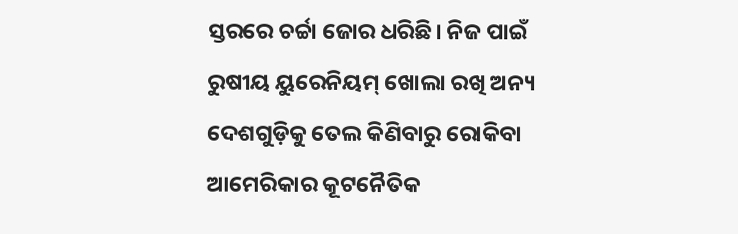ସ୍ତରରେ ଚର୍ଚ୍ଚା ଜୋର ଧରିଛି। ନିଜ ପାଇଁ ରୁଷୀୟ ୟୁରେନିୟମ୍ ଖୋଲା ରଖି ଅନ୍ୟ ଦେଶଗୁଡ଼ିକୁ ତେଲ କିଣିବାରୁ ରୋକିବା ଆମେରିକାର କୂଟନୈତିକ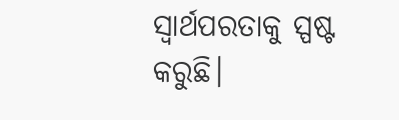ସ୍ୱାର୍ଥପରତାକୁ ସ୍ପଷ୍ଟ କରୁଛି।